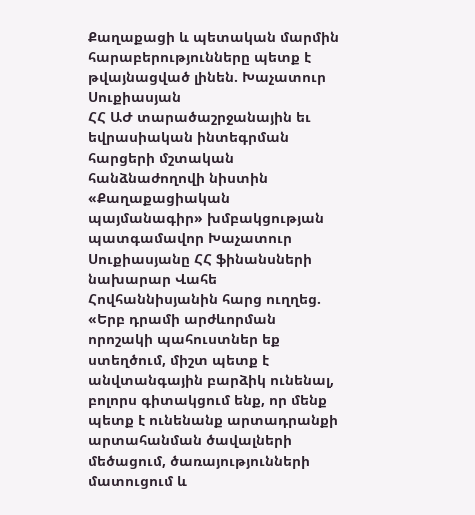Քաղաքացի և պետական մարմին հարաբերությունները պետք է թվայնացված լինեն. Խաչատուր Սուքիասյան
ՀՀ ԱԺ տարածաշրջանային եւ եվրասիական ինտեգրման հարցերի մշտական հանձնաժողովի նիստին «Քաղաքացիական պայմանագիր» խմբակցության պատգամավոր Խաչատուր Սուքիասյանը ՀՀ ֆինանսների նախարար Վահե Հովհաննիսյանին հարց ուղղեց.
«Երբ դրամի արժևորման որոշակի պահուստներ եք ստեղծում, միշտ պետք է անվտանգային բարձիկ ունենալ, բոլորս գիտակցում ենք, որ մենք պետք է ունենանք արտադրանքի արտահանման ծավալների մեծացում, ծառայությունների մատուցում և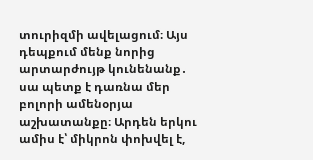տուրիզմի ավելացում։ Այս դեպքում մենք նորից արտարժույթ կունենանք․ սա պետք է դառնա մեր բոլորի ամենօրյա աշխատանքը։ Արդեն երկու ամիս է՝ միկրոն փոխվել է,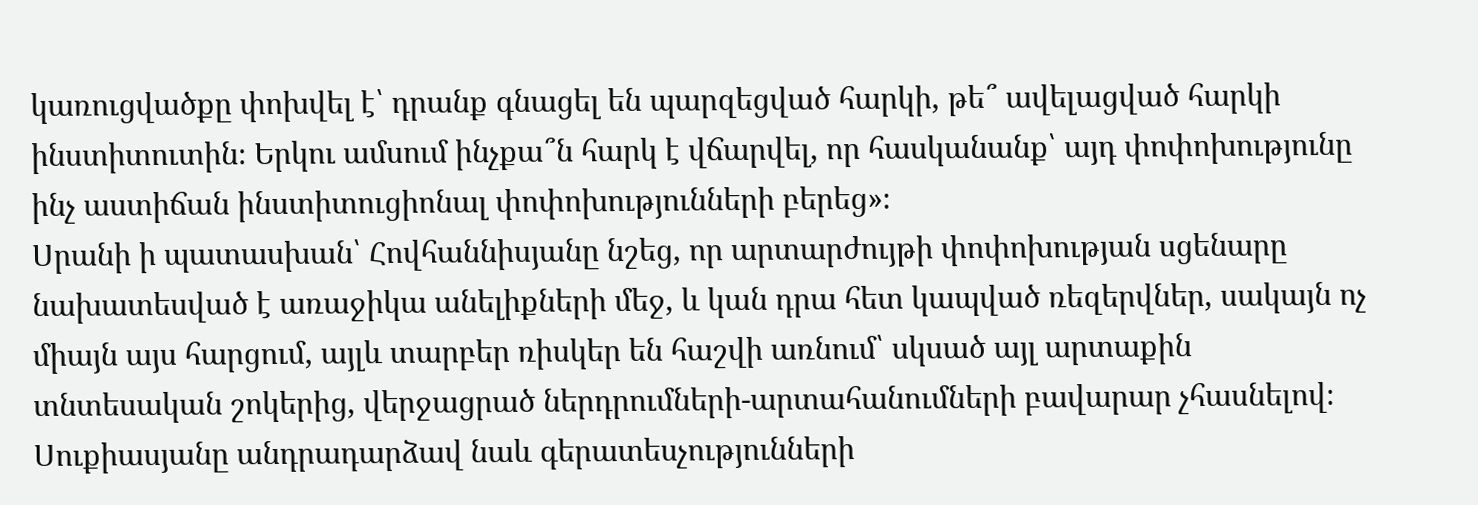կառուցվածքը փոխվել է՝ դրանք գնացել են պարզեցված հարկի, թե՞ ավելացված հարկի ինստիտուտին։ Երկու ամսում ինչքա՞ն հարկ է վճարվել, որ հասկանանք՝ այդ փոփոխությունը ինչ աստիճան ինստիտուցիոնալ փոփոխությունների բերեց»։
Սրանի ի պատասխան՝ Հովհաննիսյանը նշեց, որ արտարժույթի փոփոխության սցենարը նախատեսված է առաջիկա անելիքների մեջ, և կան դրա հետ կապված ռեզերվներ, սակայն ոչ միայն այս հարցում, այլև տարբեր ռիսկեր են հաշվի առնում՝ սկսած այլ արտաքին տնտեսական շոկերից, վերջացրած ներդրումների-արտահանումների բավարար չհասնելով։
Սուքիասյանը անդրադարձավ նաև գերատեսչությունների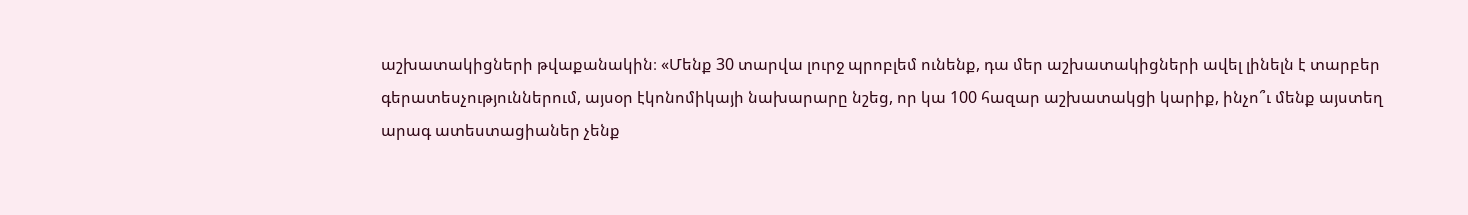աշխատակիցների թվաքանակին։ «Մենք 30 տարվա լուրջ պրոբլեմ ունենք, դա մեր աշխատակիցների ավել լինելն է տարբեր գերատեսչություններում, այսօր էկոնոմիկայի նախարարը նշեց, որ կա 100 հազար աշխատակցի կարիք, ինչո՞ւ մենք այստեղ արագ ատեստացիաներ չենք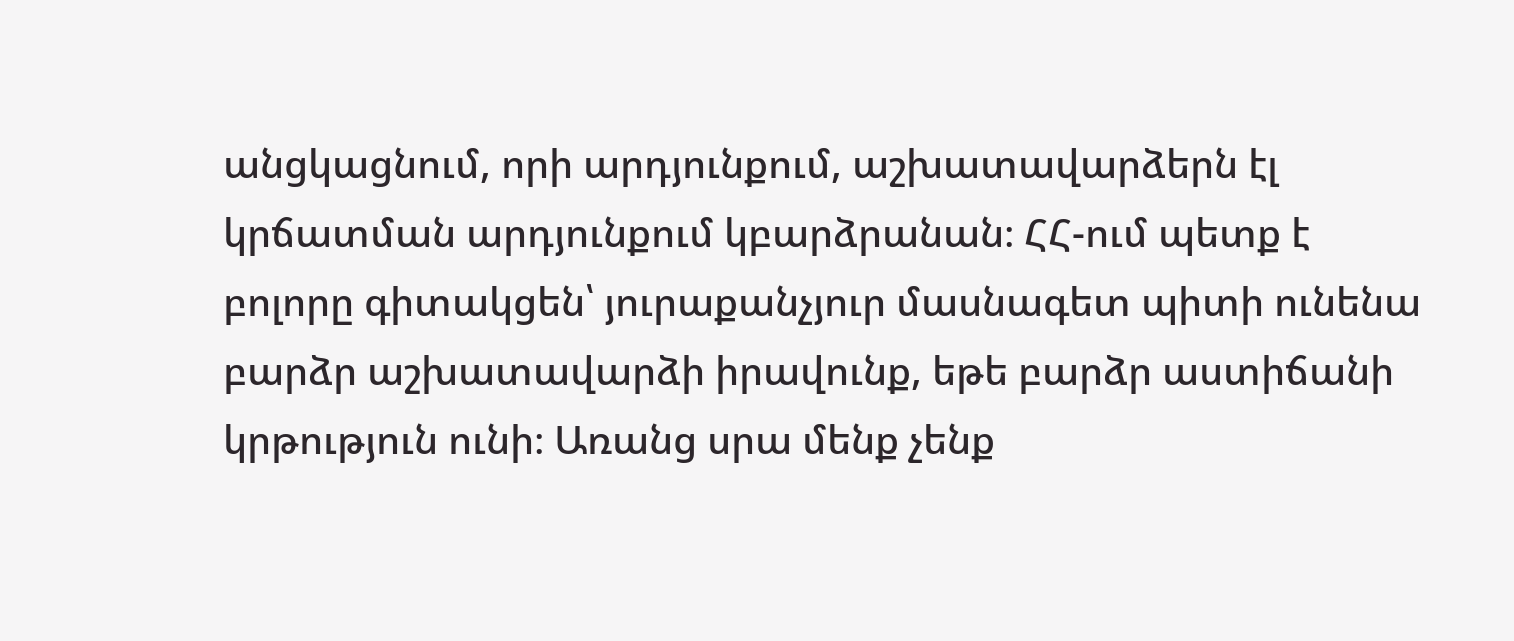անցկացնում, որի արդյունքում, աշխատավարձերն էլ կրճատման արդյունքում կբարձրանան։ ՀՀ-ում պետք է բոլորը գիտակցեն՝ յուրաքանչյուր մասնագետ պիտի ունենա բարձր աշխատավարձի իրավունք, եթե բարձր աստիճանի կրթություն ունի։ Առանց սրա մենք չենք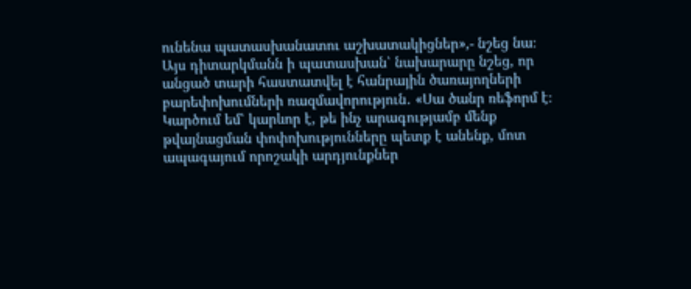ունենա պատասխանատու աշխատակիցներ»,- նշեց նա։
Այս դիտարկմանն ի պատասխան՝ նախարարը նշեց, որ անցած տարի հաստատվել է հանրային ծառայողների բարեփոխումների ռազմավորություն․ «Սա ծանր ռեֆորմ է։ Կարծում եմ՝ կարևոր է, թե ինչ արագությամբ մենք թվայնացման փոփոխությունները պետք է անենք, մոտ ապագայում որոշակի արդյունքներ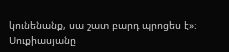կունենանք, սա շատ բարդ պրոցես է»։
Սուքիասյանը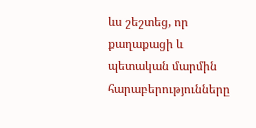ևս շեշտեց, որ քաղաքացի և պետական մարմին հարաբերությունները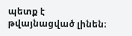պետք է թվայնացված լինեն։